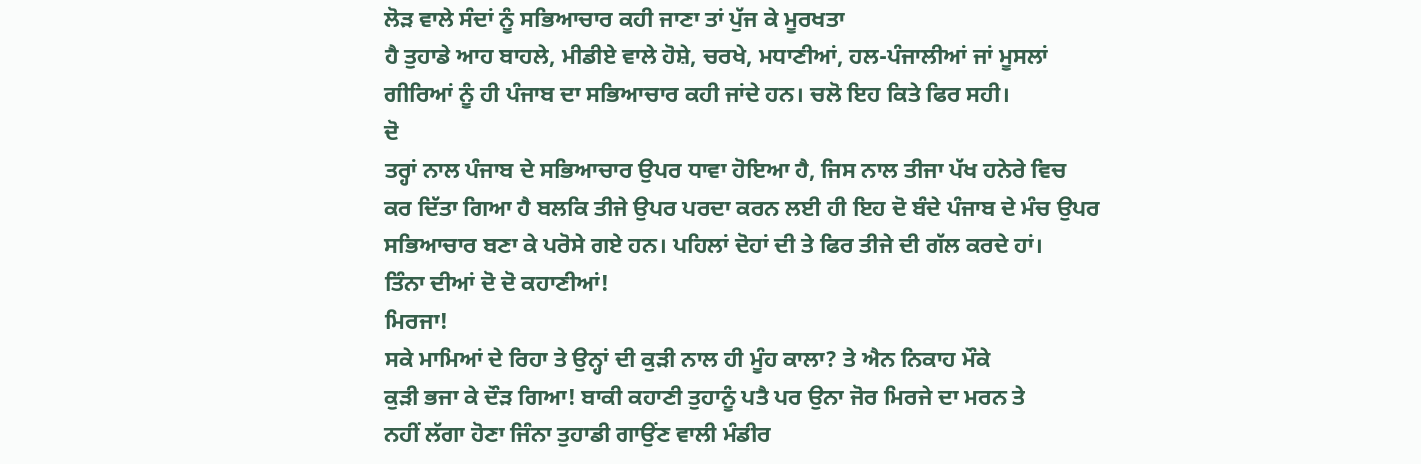ਲੋੜ ਵਾਲੇ ਸੰਦਾਂ ਨੂੰ ਸਭਿਆਚਾਰ ਕਹੀ ਜਾਣਾ ਤਾਂ ਪੁੱਜ ਕੇ ਮੂਰਖਤਾ
ਹੈ ਤੁਹਾਡੇ ਆਹ ਬਾਹਲੇ, ਮੀਡੀਏ ਵਾਲੇ ਹੋਸ਼ੇ, ਚਰਖੇ, ਮਧਾਣੀਆਂ, ਹਲ-ਪੰਜਾਲੀਆਂ ਜਾਂ ਮੂਸਲਾਂ
ਗੀਰਿਆਂ ਨੂੰ ਹੀ ਪੰਜਾਬ ਦਾ ਸਭਿਆਚਾਰ ਕਹੀ ਜਾਂਦੇ ਹਨ। ਚਲੋ ਇਹ ਕਿਤੇ ਫਿਰ ਸਹੀ।
ਦੋ
ਤਰ੍ਹਾਂ ਨਾਲ ਪੰਜਾਬ ਦੇ ਸਭਿਆਚਾਰ ਉਪਰ ਧਾਵਾ ਹੋਇਆ ਹੈ, ਜਿਸ ਨਾਲ ਤੀਜਾ ਪੱਖ ਹਨੇਰੇ ਵਿਚ
ਕਰ ਦਿੱਤਾ ਗਿਆ ਹੈ ਬਲਕਿ ਤੀਜੇ ਉਪਰ ਪਰਦਾ ਕਰਨ ਲਈ ਹੀ ਇਹ ਦੋ ਬੰਦੇ ਪੰਜਾਬ ਦੇ ਮੰਚ ਉਪਰ
ਸਭਿਆਚਾਰ ਬਣਾ ਕੇ ਪਰੋਸੇ ਗਏ ਹਨ। ਪਹਿਲਾਂ ਦੋਹਾਂ ਦੀ ਤੇ ਫਿਰ ਤੀਜੇ ਦੀ ਗੱਲ ਕਰਦੇ ਹਾਂ।
ਤਿੰਨਾ ਦੀਆਂ ਦੋ ਦੋ ਕਹਾਣੀਆਂ!
ਮਿਰਜਾ!
ਸਕੇ ਮਾਮਿਆਂ ਦੇ ਰਿਹਾ ਤੇ ਉਨ੍ਹਾਂ ਦੀ ਕੁੜੀ ਨਾਲ ਹੀ ਮੂੰਹ ਕਾਲਾ? ਤੇ ਐਨ ਨਿਕਾਹ ਮੌਕੇ
ਕੁੜੀ ਭਜਾ ਕੇ ਦੌੜ ਗਿਆ! ਬਾਕੀ ਕਹਾਣੀ ਤੁਹਾਨੂੰ ਪਤੈ ਪਰ ਉਨਾ ਜੋਰ ਮਿਰਜੇ ਦਾ ਮਰਨ ਤੇ
ਨਹੀਂ ਲੱਗਾ ਹੋਣਾ ਜਿੰਨਾ ਤੁਹਾਡੀ ਗਾਉਂਣ ਵਾਲੀ ਮੰਡੀਰ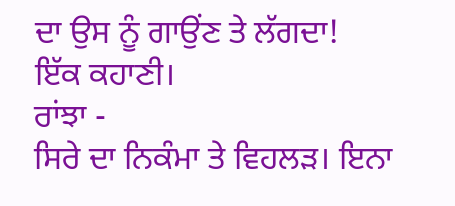ਦਾ ਉਸ ਨੂੰ ਗਾਉਂਣ ਤੇ ਲੱਗਦਾ!
ਇੱਕ ਕਹਾਣੀ।
ਰਾਂਝਾ -
ਸਿਰੇ ਦਾ ਨਿਕੰਮਾ ਤੇ ਵਿਹਲੜ। ਇਨਾ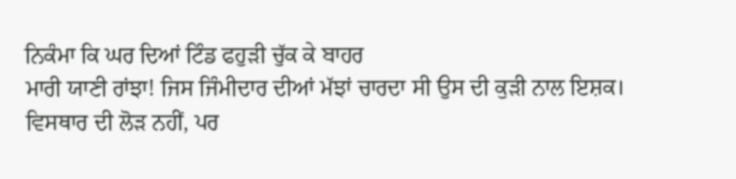ਨਿਕੰਮਾ ਕਿ ਘਰ ਦਿਆਂ ਟਿੰਡ ਫਹੁੜੀ ਚੁੱਕ ਕੇ ਬਾਹਰ
ਮਾਰੀ ਯਾਣੀ ਰਾਂਝਾ! ਜਿਸ ਜਿੰਮੀਦਾਰ ਦੀਆਂ ਮੱਝਾਂ ਚਾਰਦਾ ਸੀ ਉਸ ਦੀ ਕੁੜੀ ਨਾਲ ਇਸ਼ਕ।
ਵਿਸਥਾਰ ਦੀ ਲੋੜ ਨਹੀਂ, ਪਰ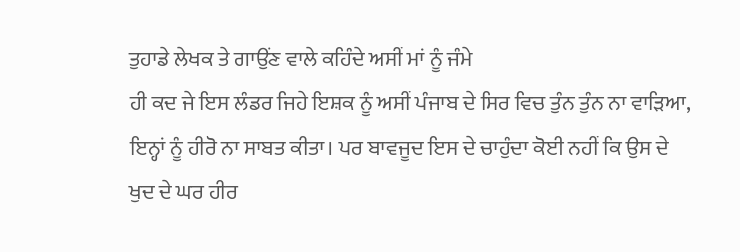ਤੁਹਾਡੇ ਲੇਖਕ ਤੇ ਗਾਉਂਣ ਵਾਲੇ ਕਹਿੰਦੇ ਅਸੀਂ ਮਾਂ ਨੂੰ ਜੰਮੇ
ਹੀ ਕਦ ਜੇ ਇਸ ਲੰਡਰ ਜਿਹੇ ਇਸ਼ਕ ਨੂੰ ਅਸੀਂ ਪੰਜਾਬ ਦੇ ਸਿਰ ਵਿਚ ਤੁੰਨ ਤੁੰਨ ਨਾ ਵਾੜਿਆ,
ਇਨ੍ਹਾਂ ਨੂੰ ਹੀਰੋ ਨਾ ਸਾਬਤ ਕੀਤਾ। ਪਰ ਬਾਵਜੂਦ ਇਸ ਦੇ ਚਾਹੁੰਦਾ ਕੋਈ ਨਹੀਂ ਕਿ ਉਸ ਦੇ
ਖੁਦ ਦੇ ਘਰ ਹੀਰ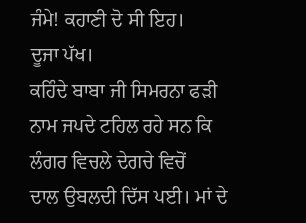ਜੰਮੇ! ਕਹਾਣੀ ਦੋ ਸੀ ਇਹ।
ਦੂਜਾ ਪੱਖ।
ਕਹਿੰਦੇ ਬਾਬਾ ਜੀ ਸਿਮਰਨਾ ਫੜੀ ਨਾਮ ਜਪਦੇ ਟਹਿਲ ਰਹੇ ਸਨ ਕਿ ਲੰਗਰ ਵਿਚਲੇ ਦੇਗਚੇ ਵਿਚੋਂ
ਦਾਲ ਉਬਲਦੀ ਦਿੱਸ ਪਈ। ਮਾਂ ਦੇ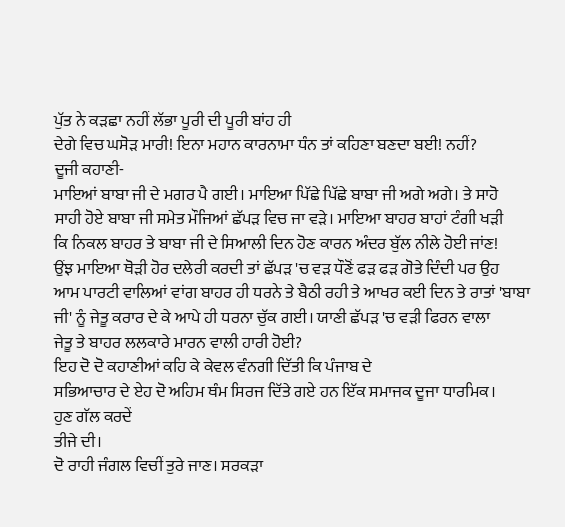ਪੁੱਤ ਨੇ ਕੜਛਾ ਨਹੀਂ ਲੱਭਾ ਪੂਰੀ ਦੀ ਪੂਰੀ ਬਾਂਹ ਹੀ
ਦੇਗੇ ਵਿਚ ਘਸੋੜ ਮਾਰੀ! ਇਨਾ ਮਹਾਨ ਕਾਰਨਾਮਾ ਧੰਨ ਤਾਂ ਕਹਿਣਾ ਬਣਦਾ ਬਈ! ਨਹੀਂ?
ਦੂਜੀ ਕਹਾਣੀ-
ਮਾਇਆਂ ਬਾਬਾ ਜੀ ਦੇ ਮਗਰ ਪੈ ਗਈ। ਮਾਇਆ ਪਿੱਛੇ ਪਿੱਛੇ ਬਾਬਾ ਜੀ ਅਗੇ ਅਗੇ। ਤੇ ਸਾਹੋ
ਸਾਹੀ ਹੋਏ ਬਾਬਾ ਜੀ ਸਮੇਤ ਮੌਜਿਆਂ ਛੱਪੜ ਵਿਚ ਜਾ ਵੜੇ। ਮਾਇਆ ਬਾਹਰ ਬਾਹਾਂ ਟੰਗੀ ਖੜੀ
ਕਿ ਨਿਕਲ ਬਾਹਰ ਤੇ ਬਾਬਾ ਜੀ ਦੇ ਸਿਆਲੀ ਦਿਨ ਹੋਣ ਕਾਰਨ ਅੰਦਰ ਬੁੱਲ ਨੀਲੇ ਹੋਈ ਜਾਂਣ!
ਉਂਝ ਮਾਇਆ ਥੋੜੀ ਹੋਰ ਦਲੇਰੀ ਕਰਦੀ ਤਾਂ ਛੱਪੜ 'ਚ ਵੜ ਧੌਣੋਂ ਫੜ ਫੜ ਗੋਤੇ ਦਿੰਦੀ ਪਰ ਉਹ
ਆਮ ਪਾਰਟੀ ਵਾਲਿਆਂ ਵਾਂਗ ਬਾਹਰ ਹੀ ਧਰਨੇ ਤੇ ਬੈਠੀ ਰਹੀ ਤੇ ਆਖਰ ਕਈ ਦਿਨ ਤੇ ਰਾਤਾਂ 'ਬਾਬਾ
ਜੀ' ਨੂੰ ਜੇਤੂ ਕਰਾਰ ਦੇ ਕੇ ਆਪੇ ਹੀ ਧਰਨਾ ਚੁੱਕ ਗਈ। ਯਾਣੀ ਛੱਪੜ 'ਚ ਵੜੀ ਫਿਰਨ ਵਾਲਾ
ਜੇਤੂ ਤੇ ਬਾਹਰ ਲਲਕਾਰੇ ਮਾਰਨ ਵਾਲੀ ਹਾਰੀ ਹੋਈ?
ਇਹ ਦੋ ਦੋ ਕਹਾਣੀਆਂ ਕਹਿ ਕੇ ਕੇਵਲ ਵੰਨਗੀ ਦਿੱਤੀ ਕਿ ਪੰਜਾਬ ਦੇ
ਸਭਿਆਚਾਰ ਦੇ ਏਹ ਦੋ ਅਹਿਮ ਥੰਮ ਸਿਰਜ ਦਿੱਤੇ ਗਏ ਹਨ ਇੱਕ ਸਮਾਜਕ ਦੂਜਾ ਧਾਰਮਿਕ।
ਹੁਣ ਗੱਲ ਕਰਦੇਂ
ਤੀਜੇ ਦੀ।
ਦੋ ਰਾਹੀ ਜੰਗਲ ਵਿਚੀਂ ਤੁਰੇ ਜਾਣ। ਸਰਕੜਾ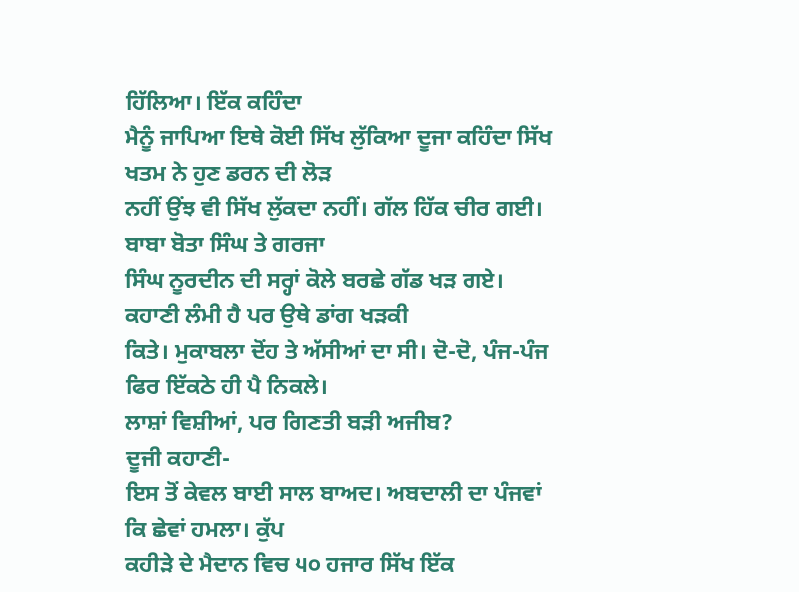ਹਿੱਲਿਆ। ਇੱਕ ਕਹਿੰਦਾ
ਮੈਨੂੰ ਜਾਪਿਆ ਇਥੇ ਕੋਈ ਸਿੱਖ ਲੁੱਕਿਆ ਦੂਜਾ ਕਹਿੰਦਾ ਸਿੱਖ ਖਤਮ ਨੇ ਹੁਣ ਡਰਨ ਦੀ ਲੋੜ
ਨਹੀਂ ਉਂਝ ਵੀ ਸਿੱਖ ਲੁੱਕਦਾ ਨਹੀਂ। ਗੱਲ ਹਿੱਕ ਚੀਰ ਗਈ। ਬਾਬਾ ਬੋਤਾ ਸਿੰਘ ਤੇ ਗਰਜਾ
ਸਿੰਘ ਨੂਰਦੀਨ ਦੀ ਸਰ੍ਹਾਂ ਕੋਲੇ ਬਰਛੇ ਗੱਡ ਖੜ ਗਏ। ਕਹਾਣੀ ਲੰਮੀ ਹੈ ਪਰ ਉਥੇ ਡਾਂਗ ਖੜਕੀ
ਕਿਤੇ। ਮੁਕਾਬਲਾ ਦੋਂਹ ਤੇ ਅੱਸੀਆਂ ਦਾ ਸੀ। ਦੋ-ਦੋ, ਪੰਜ-ਪੰਜ ਫਿਰ ਇੱਕਠੇ ਹੀ ਪੈ ਨਿਕਲੇ।
ਲਾਸ਼ਾਂ ਵਿਸ਼ੀਆਂ, ਪਰ ਗਿਣਤੀ ਬੜੀ ਅਜੀਬ?
ਦੂਜੀ ਕਹਾਣੀ-
ਇਸ ਤੋਂ ਕੇਵਲ ਬਾਈ ਸਾਲ ਬਾਅਦ। ਅਬਦਾਲੀ ਦਾ ਪੰਜਵਾਂ ਕਿ ਛੇਵਾਂ ਹਮਲਾ। ਕੁੱਪ
ਕਹੀੜੇ ਦੇ ਮੈਦਾਨ ਵਿਚ ੫੦ ਹਜਾਰ ਸਿੱਖ ਇੱਕ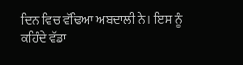ਦਿਨ ਵਿਚ ਵੱਢਿਆ ਅਬਦਾਲੀ ਨੇ। ਇਸ ਨੂੰ
ਕਹਿੰਦੇ ਵੱਡਾ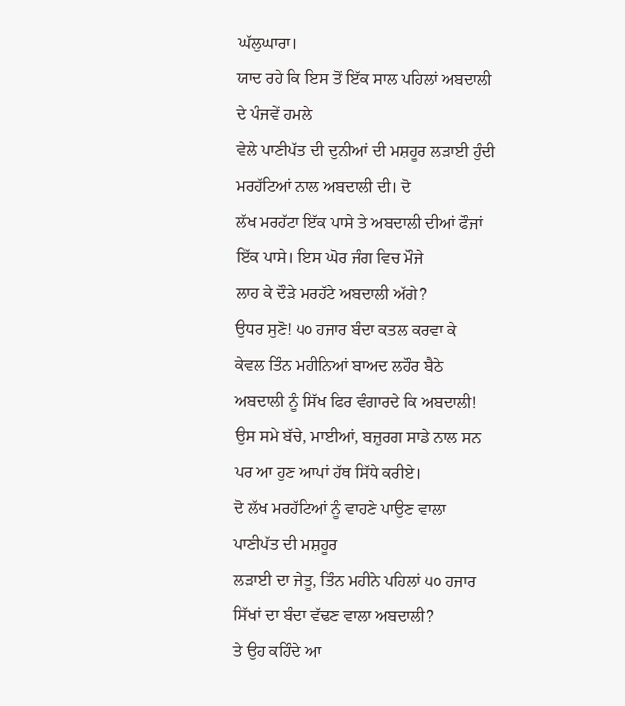ਘੱਲੁਘਾਰਾ।
ਯਾਦ ਰਹੇ ਕਿ ਇਸ ਤੋਂ ਇੱਕ ਸਾਲ ਪਹਿਲਾਂ ਅਬਦਾਲੀ ਦੇ ਪੰਜਵੇਂ ਹਮਲੇ
ਵੇਲੇ ਪਾਣੀਪੱਤ ਦੀ ਦੁਨੀਆਂ ਦੀ ਮਸ਼ਹੂਰ ਲੜਾਈ ਹੁੰਦੀ ਮਰਹੱਟਿਆਂ ਨਾਲ ਅਬਦਾਲੀ ਦੀ। ਦੋ
ਲੱਖ ਮਰਹੱਟਾ ਇੱਕ ਪਾਸੇ ਤੇ ਅਬਦਾਲੀ ਦੀਆਂ ਫੌਜਾਂ ਇੱਕ ਪਾਸੇ। ਇਸ ਘੋਰ ਜੰਗ ਵਿਚ ਮੌਜੇ
ਲਾਹ ਕੇ ਦੌੜੇ ਮਰਹੱਟੇ ਅਬਦਾਲੀ ਅੱਗੇ?
ਉਧਰ ਸੁਣੋ! ੫੦ ਹਜਾਰ ਬੰਦਾ ਕਤਲ ਕਰਵਾ ਕੇ
ਕੇਵਲ ਤਿੰਨ ਮਹੀਨਿਆਂ ਬਾਅਦ ਲਹੌਰ ਬੈਠੇ ਅਬਦਾਲੀ ਨੂੰ ਸਿੱਖ ਫਿਰ ਵੰਗਾਰਦੇ ਕਿ ਅਬਦਾਲੀ!
ਉਸ ਸਮੇ ਬੱਚੇ, ਮਾਈਆਂ, ਬਜ਼ੁਰਗ ਸਾਡੇ ਨਾਲ ਸਨ ਪਰ ਆ ਹੁਣ ਆਪਾਂ ਹੱਥ ਸਿੱਧੇ ਕਰੀਏ।
ਦੋ ਲੱਖ ਮਰਹੱਟਿਆਂ ਨੂੰ ਵਾਹਣੇ ਪਾਉਣ ਵਾਲਾ ਪਾਣੀਪੱਤ ਦੀ ਮਸ਼ਹੂਰ
ਲੜਾਈ ਦਾ ਜੇਤੂ, ਤਿੰਨ ਮਹੀਨੇ ਪਹਿਲਾਂ ੫੦ ਹਜਾਰ ਸਿੱਖਾਂ ਦਾ ਬੰਦਾ ਵੱਢਣ ਵਾਲਾ ਅਬਦਾਲੀ?
ਤੇ ਉਹ ਕਹਿੰਦੇ ਆ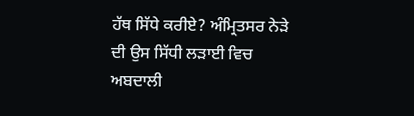ਹੱਥ ਸਿੱਧੇ ਕਰੀਏ? ਅੰਮ੍ਰਿਤਸਰ ਨੇੜੇ ਦੀ ਉਸ ਸਿੱਧੀ ਲੜਾਈ ਵਿਚ ਅਬਦਾਲੀ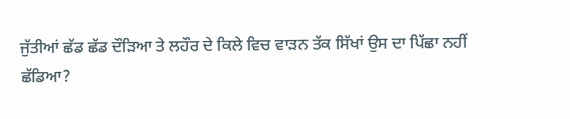ਜੁੱਤੀਆਂ ਛੱਡ ਛੱਡ ਦੌੜਿਆ ਤੇ ਲਹੌਰ ਦੇ ਕਿਲੇ ਵਿਚ ਵਾੜਨ ਤੱਕ ਸਿੱਖਾਂ ਉਸ ਦਾ ਪਿੱਛਾ ਨਹੀਂ
ਛੱਡਿਆ?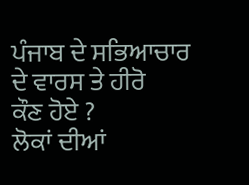ਪੰਜਾਬ ਦੇ ਸਭਿਆਚਾਰ ਦੇ ਵਾਰਸ ਤੇ ਹੀਰੋ
ਕੌਣ ਹੋਏ ?
ਲੋਕਾਂ ਦੀਆਂ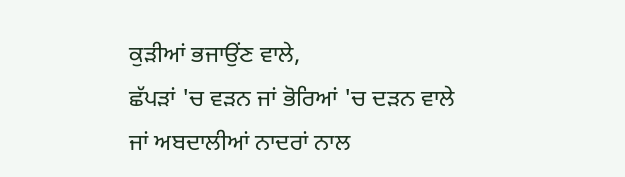ਕੁੜੀਆਂ ਭਜਾਉਂਣ ਵਾਲੇ,
ਛੱਪੜਾਂ 'ਚ ਵੜਨ ਜਾਂ ਭੋਰਿਆਂ 'ਚ ਦੜਨ ਵਾਲੇ
ਜਾਂ ਅਬਦਾਲੀਆਂ ਨਾਦਰਾਂ ਨਾਲ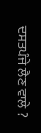ਦਸਤਪੰਜੇ ਲੈਣ ਵਾਲੇ ?